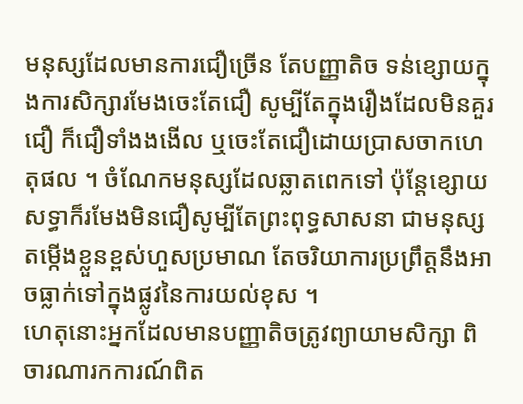មនុស្សដែលមានការជឿច្រើន តែបញ្ញាតិច ទន់ខ្សោយក្នុងការសិក្សារមែងចេះតែជឿ សូម្បីតែក្នុងរឿងដែលមិនគួរជឿ ក៏ជឿទាំងងងើល ឬចេះតែជឿដោយប្រាសចាកហេតុផល ។ ចំណែកមនុស្សដែលឆ្លាតពេកទៅ ប៉ុន្តែខ្សោយសទ្ធាក៏រមែងមិនជឿសូម្បីតែព្រះពុទ្ធសាសនា ជាមនុស្សតម្កើងខ្លួនខ្ពស់ហួសប្រមាណ តែចរិយាការប្រព្រឹត្តនឹងអាចធ្លាក់ទៅក្នុងផ្លូវនៃការយល់ខុស ។
ហេតុនោះអ្នកដែលមានបញ្ញាតិចត្រូវព្យាយាមសិក្សា ពិចារណារកការណ៍ពិត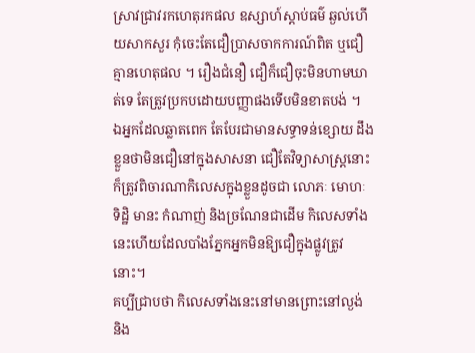ស្រាវជ្រាវរកហេតុរកផល ឧស្សាហ៍ស្ដាប់ធម៌ ឆ្ងល់ហើយសាកសួរ កុំចេះតែជឿប្រាសចាកការណ៍ពិត ឬជឿគ្មានហេតុផល ។ រឿងជំនឿ ជឿក៏ជឿចុះមិនហាមឃាត់ទេ តែត្រូវប្រកបដោយបញ្ញាផងទើបមិនខាតបង់ ។
ឯអ្នកដែលឆ្លាតពេក តែបែរជាមានសទ្ធាទន់ខ្សោយ ដឹងខ្លួនថាមិនជឿនៅក្នុងសាសនា ជឿតែវិទ្យាសាស្ត្រនោះ ក៏ត្រូវពិចារណាកិលេសក្នុងខ្លួនដូចជា លោភៈ មោហៈ ទិដ្ឋិ មានះ កំណាញ់ និងច្រណែនជាដើម កិលេសទាំងនេះហើយដែលបាំងភ្នែកអ្នកមិនឱ្យជឿក្នុងផ្លូវត្រូវនោះ។
គប្បីជ្រាបថា កិលេសទាំងនេះនៅមានព្រោះនៅល្ងង់ និង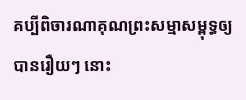គប្បីពិចារណាគុណព្រះសម្មាសម្ពុទ្ធឲ្យបានរឿយៗ នោះ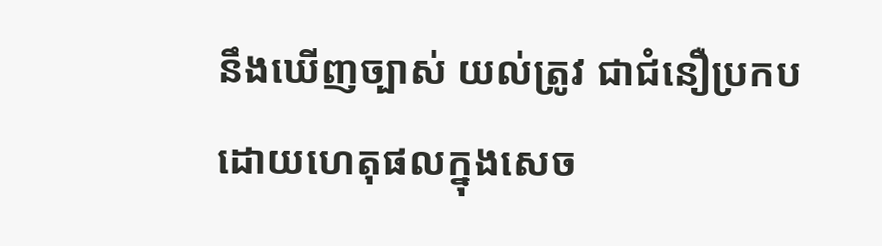នឹងឃើញច្បាស់ យល់ត្រូវ ជាជំនឿប្រកបដោយហេតុផលក្នុងសេច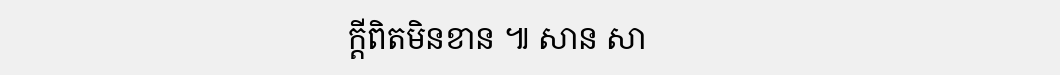ក្តីពិតមិនខាន ៕ សាន សា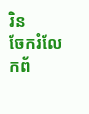រិន
ចែករំលែកព័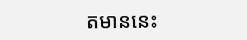តមាននេះ